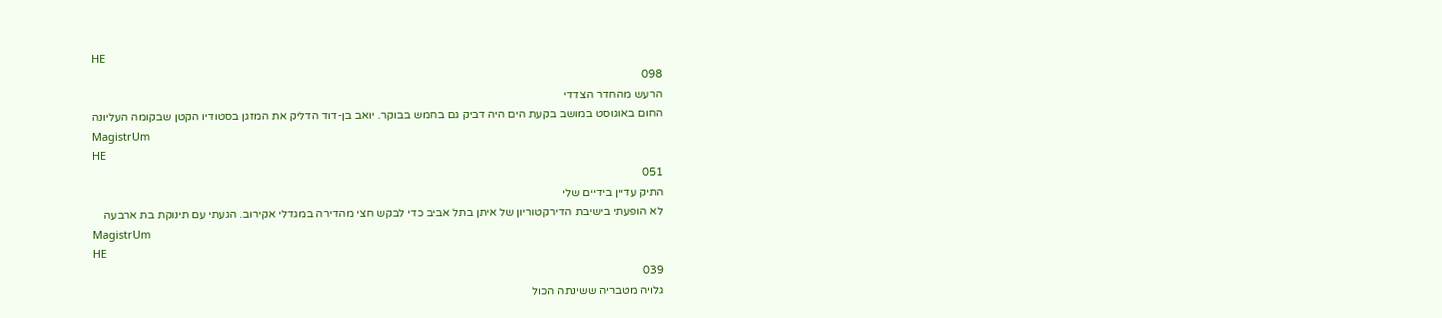HE
098
הרעש מהחדר הצדדי
החום באוגוסט במושב בקעת הים היה דביק גם בחמש בבוקר. יואב בן-דוד הדליק את המזגן בסטודיו הקטן שבקומה העליונה
MagistrUm
HE
051
התיק עדיין בידיים שלי
לא הופעתי בישיבת הדירקטוריון של איתן בתל אביב כדי לבקש חצי מהדירה במגדלי אקירוב. הגעתי עם תינוקת בת ארבעה
MagistrUm
HE
039
גלויה מטבריה ששינתה הכול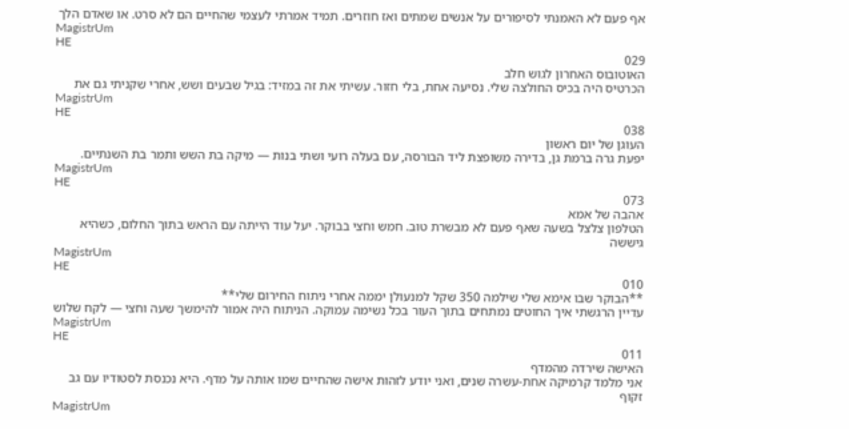אף פעם לא האמנתי לסיפורים על אנשים שמתים ואז חוזרים. תמיד אמרתי לעצמי שהחיים הם לא סרט. או שאדם הלך
MagistrUm
HE
029
האוטובוס האחרון לגוש חלב
הכרטיס היה בכיס החולצה שלי. נסיעה אחת, בלי חזור. עשיתי את זה במזיד: בגיל שבעים ושש, אחרי שקניתי גם את
MagistrUm
HE
038
העוגן של יום ראשון
יפעת גרה ברמת גן, בדירה משופצת ליד הבורסה, עם בעלה רועי ושתי בנות — מיקה בת השש ותמר בת השנתיים.
MagistrUm
HE
073
אהבה של אמא
הטלפון צלצל בשעה שאף פעם לא מבשרת טוב. חמש וחצי בבוקר. יעל עוד הייתה עם הראש בתוך החלום, כשהיא גיששה
MagistrUm
HE
010
**הבוקר שבו אימא שלי שילמה 350 שקל למנעולן יממה אחרי ניתוח החירום שלי**
עדיין הרגשתי איך החוטים נמתחים בתוך העור בכל נשימה עמוקה. הניתוח היה אמור להימשך שעה וחצי — לקח שלוש
MagistrUm
HE
011
האישה שירדה מהמדף
אני מלמד קרמיקה אחת-עשרה שנים, ואני יודע לזהות אישה שהחיים שמו אותה על מדף. היא נכנסת לסטודיו עם גב זקוף
MagistrUm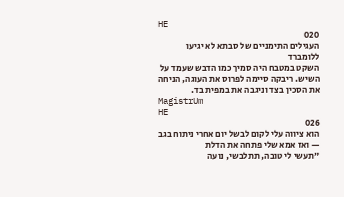HE
020
העגילים התימניים של סבתא לא יגיעו ללומברד
השקט במטבח היה סמיך כמו הדבש שעמד על השיש. ריבקה סיימה לפרוס את העוגה, הניחה את הסכין בצד וניגבה את במפית בד.
MagistrUm
HE
026
הוא ציווה עלי לקום לבשל יום אחרי ניתוח בגב — ואז אמא שלי פתחה את הדלת
״תעשי לי טובה, תתלבשי, נועה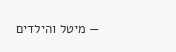— מיטל והילדים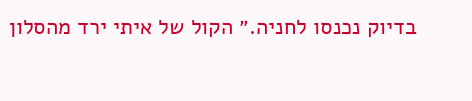בדיוק נכנסו לחניה.״ הקול של איתי ירד מהסלון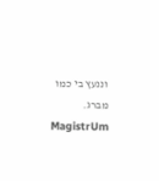וננעץ בי כמו מברג.
MagistrUm